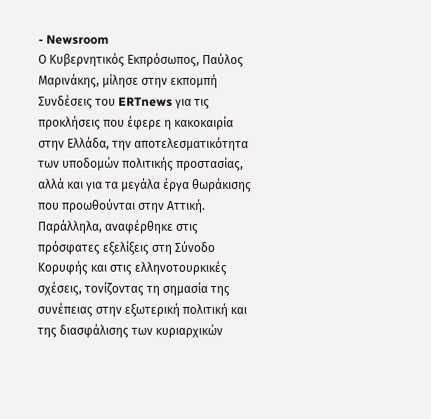- Newsroom
Ο Κυβερνητικός Εκπρόσωπος, Παύλος Μαρινάκης, μίλησε στην εκπομπή Συνδέσεις του ERTnews για τις προκλήσεις που έφερε η κακοκαιρία στην Ελλάδα, την αποτελεσματικότητα των υποδομών πολιτικής προστασίας, αλλά και για τα μεγάλα έργα θωράκισης που προωθούνται στην Αττική. Παράλληλα, αναφέρθηκε στις πρόσφατες εξελίξεις στη Σύνοδο Κορυφής και στις ελληνοτουρκικές σχέσεις, τονίζοντας τη σημασία της συνέπειας στην εξωτερική πολιτική και της διασφάλισης των κυριαρχικών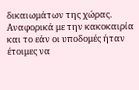δικαιωμάτων της χώρας.
Αναφορικά με την κακοκαιρία και το εάν οι υποδομές ήταν έτοιμες να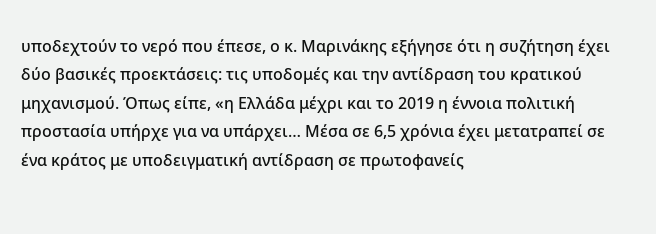υποδεχτούν το νερό που έπεσε, ο κ. Μαρινάκης εξήγησε ότι η συζήτηση έχει δύο βασικές προεκτάσεις: τις υποδομές και την αντίδραση του κρατικού μηχανισμού. Όπως είπε, «η Ελλάδα μέχρι και το 2019 η έννοια πολιτική προστασία υπήρχε για να υπάρχει… Μέσα σε 6,5 χρόνια έχει μετατραπεί σε ένα κράτος με υποδειγματική αντίδραση σε πρωτοφανείς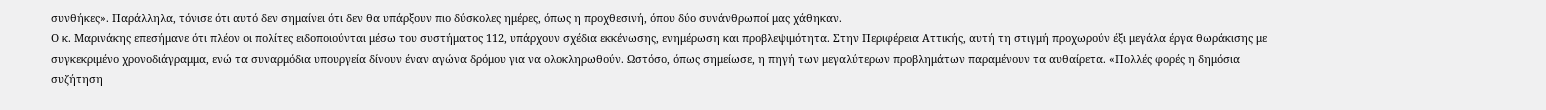συνθήκες». Παράλληλα, τόνισε ότι αυτό δεν σημαίνει ότι δεν θα υπάρξουν πιο δύσκολες ημέρες, όπως η προχθεσινή, όπου δύο συνάνθρωποί μας χάθηκαν.
Ο κ. Μαρινάκης επεσήμανε ότι πλέον οι πολίτες ειδοποιούνται μέσω του συστήματος 112, υπάρχουν σχέδια εκκένωσης, ενημέρωση και προβλεψιμότητα. Στην Περιφέρεια Αττικής, αυτή τη στιγμή προχωρούν έξι μεγάλα έργα θωράκισης με συγκεκριμένο χρονοδιάγραμμα, ενώ τα συναρμόδια υπουργεία δίνουν έναν αγώνα δρόμου για να ολοκληρωθούν. Ωστόσο, όπως σημείωσε, η πηγή των μεγαλύτερων προβλημάτων παραμένουν τα αυθαίρετα. «Πολλές φορές η δημόσια συζήτηση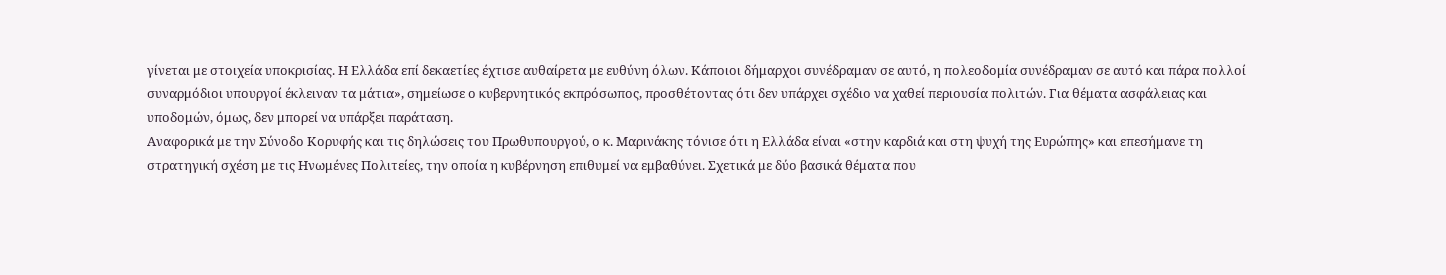γίνεται με στοιχεία υποκρισίας. Η Ελλάδα επί δεκαετίες έχτισε αυθαίρετα με ευθύνη όλων. Κάποιοι δήμαρχοι συνέδραμαν σε αυτό, η πολεοδομία συνέδραμαν σε αυτό και πάρα πολλοί συναρμόδιοι υπουργοί έκλειναν τα μάτια», σημείωσε ο κυβερνητικός εκπρόσωπος, προσθέτοντας ότι δεν υπάρχει σχέδιο να χαθεί περιουσία πολιτών. Για θέματα ασφάλειας και υποδομών, όμως, δεν μπορεί να υπάρξει παράταση.
Αναφορικά με την Σύνοδο Κορυφής και τις δηλώσεις του Πρωθυπουργού, ο κ. Μαρινάκης τόνισε ότι η Ελλάδα είναι «στην καρδιά και στη ψυχή της Ευρώπης» και επεσήμανε τη στρατηγική σχέση με τις Ηνωμένες Πολιτείες, την οποία η κυβέρνηση επιθυμεί να εμβαθύνει. Σχετικά με δύο βασικά θέματα που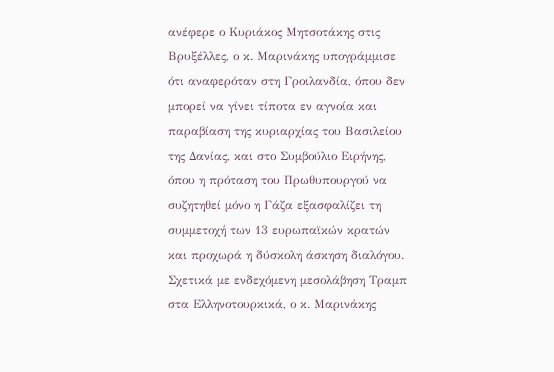ανέφερε ο Κυριάκος Μητσοτάκης στις Βρυξέλλες, ο κ. Μαρινάκης υπογράμμισε ότι αναφερόταν στη Γροιλανδία, όπου δεν μπορεί να γίνει τίποτα εν αγνοία και παραβίαση της κυριαρχίας του Βασιλείου της Δανίας, και στο Συμβούλιο Ειρήνης, όπου η πρόταση του Πρωθυπουργού να συζητηθεί μόνο η Γάζα εξασφαλίζει τη συμμετοχή των 13 ευρωπαϊκών κρατών και προχωρά η δύσκολη άσκηση διαλόγου.
Σχετικά με ενδεχόμενη μεσολάβηση Τραμπ στα Ελληνοτουρκικά, ο κ. Μαρινάκης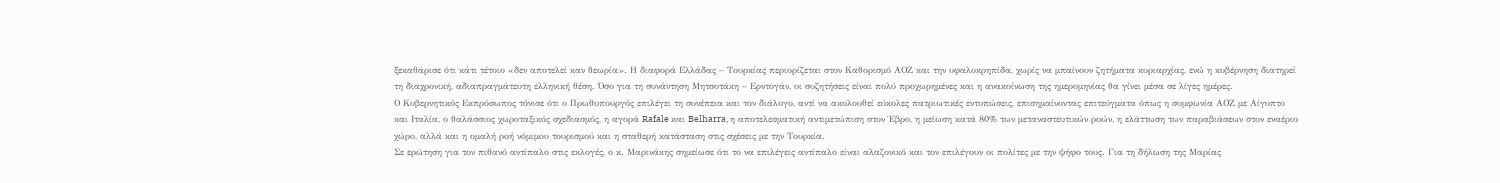ξεκαθάρισε ότι κάτι τέτοιο «δεν αποτελεί καν θεωρία». Η διαφορά Ελλάδας – Τουρκίας περιορίζεται στον Καθορισμό ΑΟΖ και την υφαλοκρηπίδα, χωρίς να μπαίνουν ζητήματα κυριαρχίας, ενώ η κυβέρνηση διατηρεί τη διαχρονική, αδιαπραγμάτευτη ελληνική θέση. Όσο για τη συνάντηση Μητσοτάκη – Ερντογάν, οι συζητήσεις είναι πολύ προχωρημένες και η ανακοίνωση της ημερομηνίας θα γίνει μέσα σε λίγες ημέρες.
Ο Κυβερνητικός Εκπρόσωπος τόνισε ότι ο Πρωθυπουργός επιλέγει τη συνέπεια και τον διάλογο, αντί να ακολουθεί εύκολες πατριωτικές εντυπώσεις, επισημαίνοντας επιτεύγματα όπως η συμφωνία ΑΟΖ με Αίγυπτο και Ιταλία, ο θαλάσσιος χωροταξικός σχεδιασμός, η αγορά Rafale και Belharra, η αποτελεσματική αντιμετώπιση στον Έβρο, η μείωση κατά 80% των μεταναστευτικών ροών, η ελάττωση των παραβιάσεων στον εναέριο χώρο, αλλά και η ομαλή ροή νόμιμου τουρισμού και η σταθερή κατάσταση στις σχέσεις με την Τουρκία.
Σε ερώτηση για τον πιθανό αντίπαλο στις εκλογές, ο κ. Μαρινάκης σημείωσε ότι το να επιλέγεις αντίπαλο είναι αλαζονικό και τον επιλέγουν οι πολίτες με την ψήφο τους. Για τη δήλωση της Μαρίας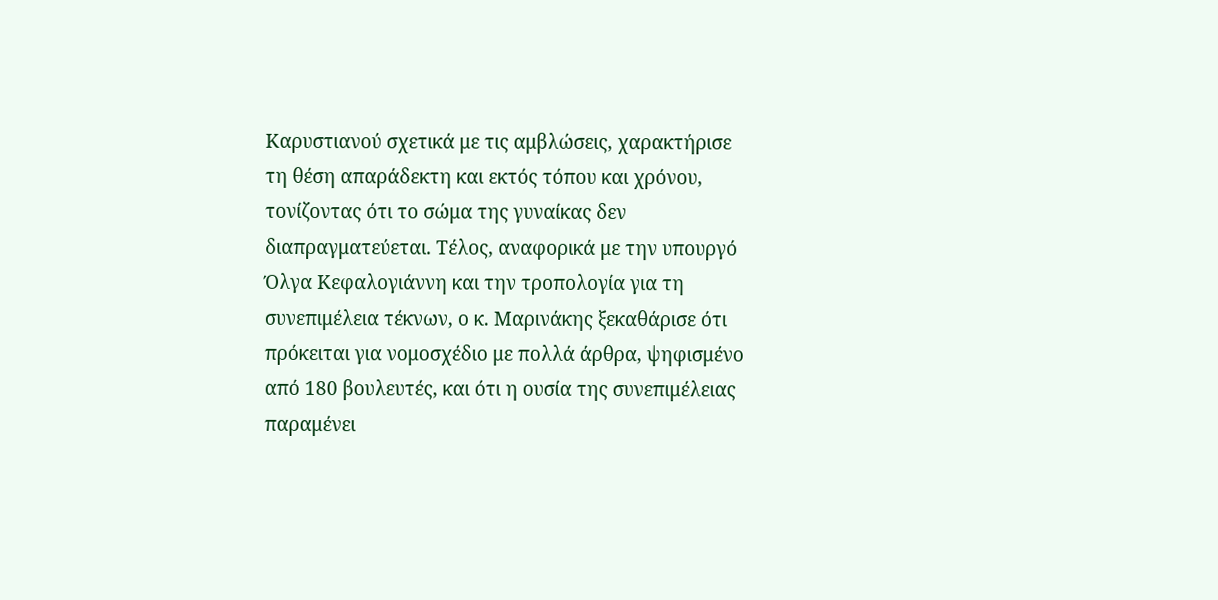Καρυστιανού σχετικά με τις αμβλώσεις, χαρακτήρισε τη θέση απαράδεκτη και εκτός τόπου και χρόνου, τονίζοντας ότι το σώμα της γυναίκας δεν διαπραγματεύεται. Τέλος, αναφορικά με την υπουργό Όλγα Κεφαλογιάννη και την τροπολογία για τη συνεπιμέλεια τέκνων, ο κ. Μαρινάκης ξεκαθάρισε ότι πρόκειται για νομοσχέδιο με πολλά άρθρα, ψηφισμένο από 180 βουλευτές, και ότι η ουσία της συνεπιμέλειας παραμένει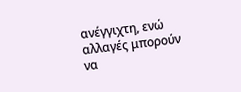ανέγγιχτη, ενώ αλλαγές μπορούν να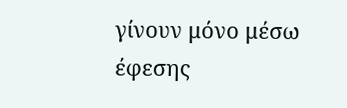γίνουν μόνο μέσω έφεσης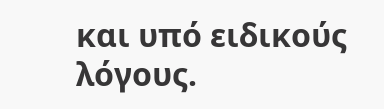και υπό ειδικούς λόγους.